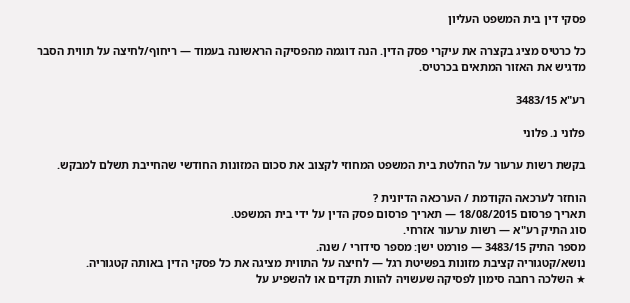פסקי דין בית המשפט העליון

כל כרטיס מציג בקצרה את עיקרי פסק הדין. הנה דוגמה מהפסיקה הראשונה בעמוד — ריחוף/לחיצה על תווית הסבר מדגיש את האזור המתאים בכרטיס.

רע"א 3483/15

פלוני נ. פלוני

בקשת רשות ערעור על החלטת בית המשפט המחוזי לקצוב את סכום המזונות החודשי שהחייבת תשלם למבקש.

הוחזר לערכאה הקודמת / הערכאה הדיונית ?
תאריך פרסום 18/08/2015 — תאריך פרסום פסק הדין על ידי בית המשפט.
סוג התיק רע"א — רשות ערעור אזרחי.
מספר התיק 3483/15 — פורמט ישן: מספר סידורי / שנה.
נושא/קטגוריה קציבת מזונות בפשיטת רגל — לחיצה על התווית מציגה את כל פסקי הדין באותה קטגוריה.
★ השלכה רחבה סימון לפסיקה שעשויה להוות תקדים או להשפיע על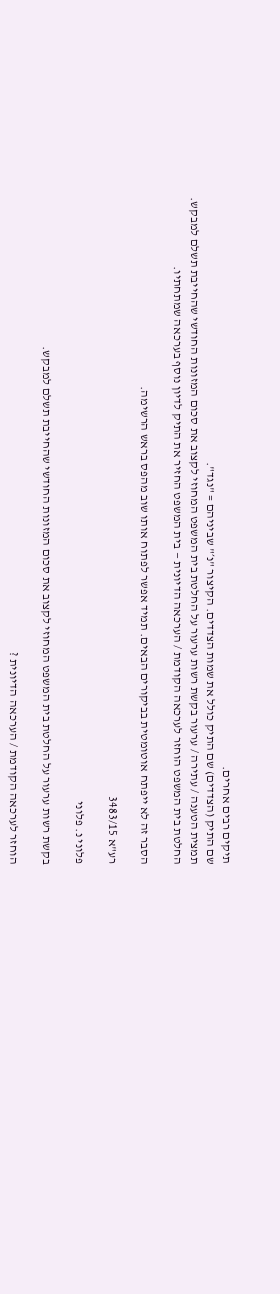תיקים רבים אחרים.
שם התיק (הצדדים) שם התיק כולל את שמות הצדדים. הקיצור "נ׳" שביניהם = "נגד".
תמצית הטענה / עתירה / ערעור בקשת רשות ערעור על החלטת בית המשפט המחוזי לקצוב את סכום המזונות החודשי שהחייבת תשלם למבקש.
החלטת בית המשפט הוחזר לערכאה הקודמת / הערכאה הדיונית — בית המשפט החזיר את התיק לדיון נוסף בערכאה שמתחתיו.

הסבר זה לא ייפתח אוטומטית בביקורים הבאים. תמיד אפשר לפתוח אותו שוב מהפס בראש הרשימה.

רע"א 3483/15

פלוני נ. פלוני

בקשת רשות ערעור על החלטת בית המשפט המחוזי לקצוב את סכום המזונות החודשי שהחייבת תשלם למבקש.

הוחזר לערכאה הקודמת / הערכאה הדיונית ?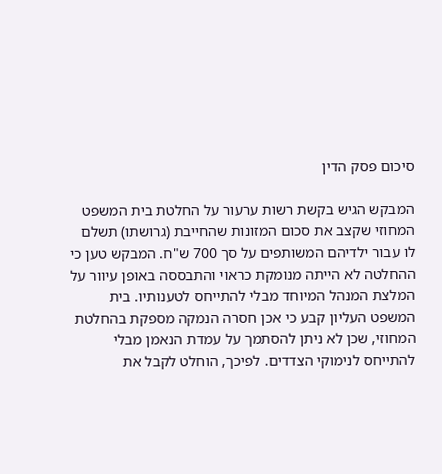סיכום פסק הדין

המבקש הגיש בקשת רשות ערעור על החלטת בית המשפט המחוזי שקצב את סכום המזונות שהחייבת (גרושתו) תשלם לו עבור ילדיהם המשותפים על סך 700 ש"ח. המבקש טען כי ההחלטה לא הייתה מנומקת כראוי והתבססה באופן עיוור על המלצת המנהל המיוחד מבלי להתייחס לטענותיו. בית המשפט העליון קבע כי אכן חסרה הנמקה מספקת בהחלטת המחוזי, שכן לא ניתן להסתמך על עמדת הנאמן מבלי להתייחס לנימוקי הצדדים. לפיכך, הוחלט לקבל את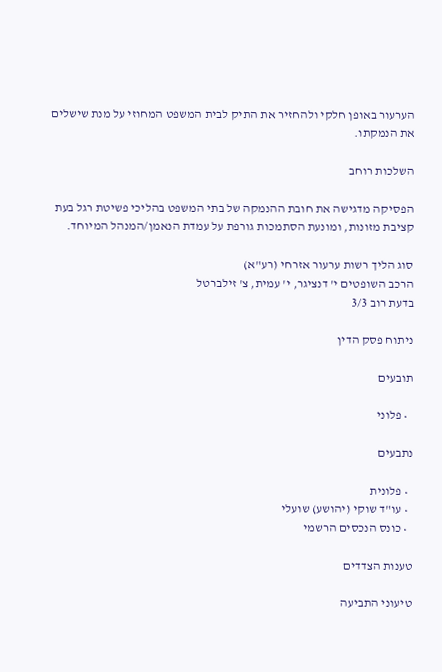הערעור באופן חלקי ולהחזיר את התיק לבית המשפט המחוזי על מנת שישלים את הנמקתו.

השלכות רוחב

הפסיקה מדגישה את חובת ההנמקה של בתי המשפט בהליכי פשיטת רגל בעת קציבת מזונות, ומונעת הסתמכות גורפת על עמדת הנאמן/המנהל המיוחד.

סוג הליך רשות ערעור אזרחי (רע"א)
הרכב השופטים י' דנציגר, י' עמית, צ' זילברטל
בדעת רוב 3/3

ניתוח פסק הדין

תובעים

  • פלוני

נתבעים

  • פלונית
  • עו"ד שוקי (יהושע) שועלי
  • כונס הנכסים הרשמי

טענות הצדדים

טיעוני התביעה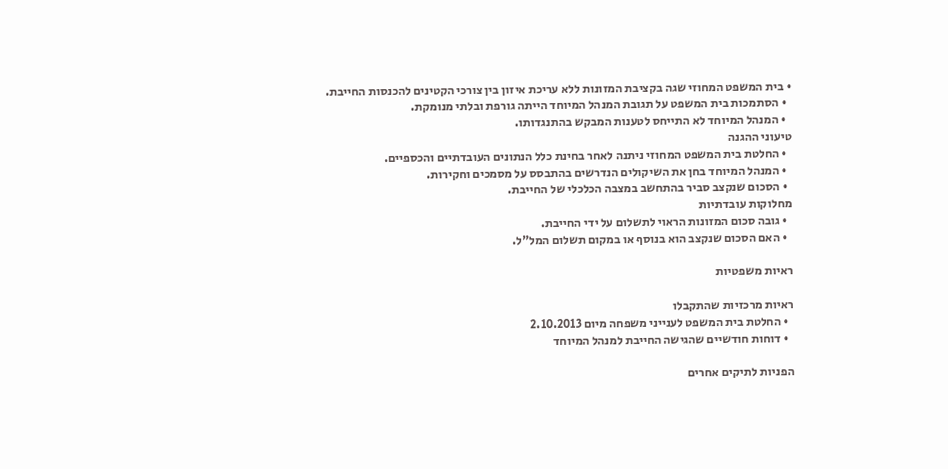• בית המשפט המחוזי שגה בקציבת המזונות ללא עריכת איזון בין צורכי הקטינים להכנסות החייבת.
  • הסתמכות בית המשפט על תגובת המנהל המיוחד הייתה גורפת ובלתי מנומקת.
  • המנהל המיוחד לא התייחס לטענות המבקש בהתנגדותו.
טיעוני ההגנה
  • החלטת בית המשפט המחוזי ניתנה לאחר בחינת כלל הנתונים העובדתיים והכספיים.
  • המנהל המיוחד בחן את השיקולים הנדרשים בהתבסס על מסמכים וחקירות.
  • הסכום שנקצב סביר בהתחשב במצבה הכלכלי של החייבת.
מחלוקות עובדתיות
  • גובה סכום המזונות הראוי לתשלום על ידי החייבת.
  • האם הסכום שנקצב הוא בנוסף או במקום תשלום המל"ל.

ראיות משפטיות

ראיות מרכזיות שהתקבלו
  • החלטת בית המשפט לענייני משפחה מיום 2.10.2013
  • דוחות חודשיים שהגישה החייבת למנהל המיוחד

הפניות לתיקים אחרים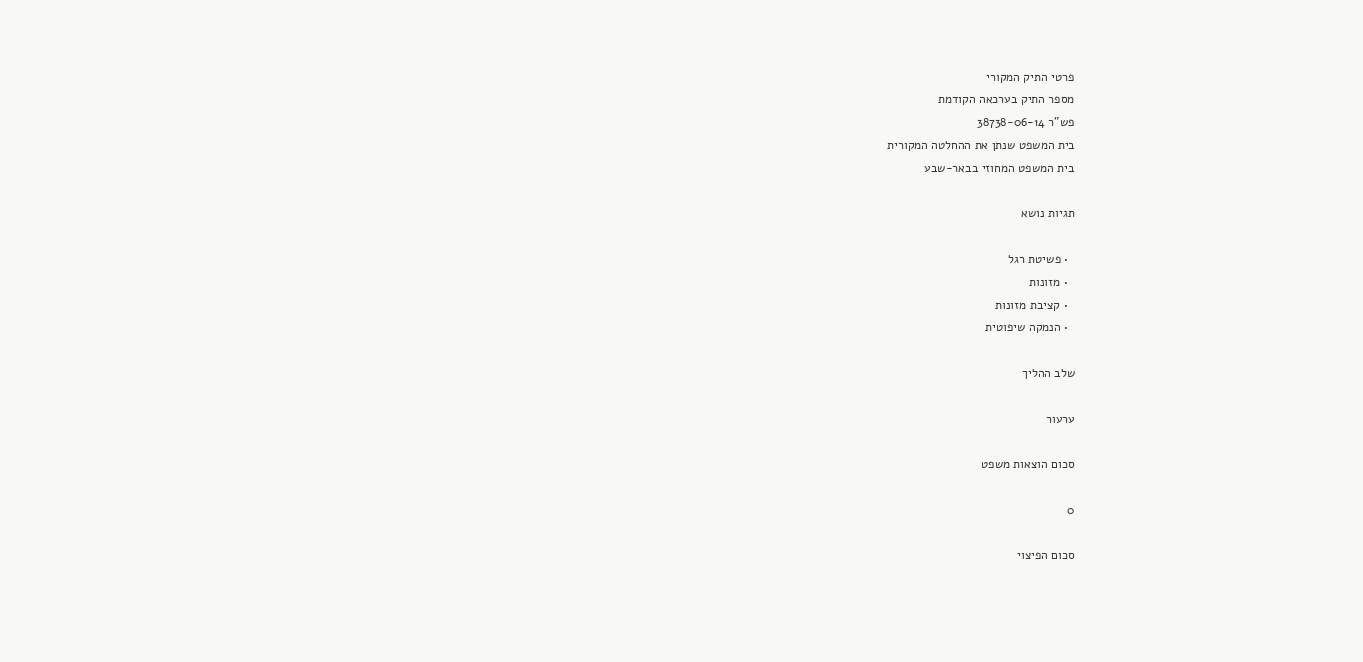פרטי התיק המקורי
מספר התיק בערכאה הקודמת
פש"ר 38738-06-14
בית המשפט שנתן את ההחלטה המקורית
בית המשפט המחוזי בבאר-שבע

תגיות נושא

  • פשיטת רגל
  • מזונות
  • קציבת מזונות
  • הנמקה שיפוטית

שלב ההליך

ערעור

סכום הוצאות משפט

0

סכום הפיצוי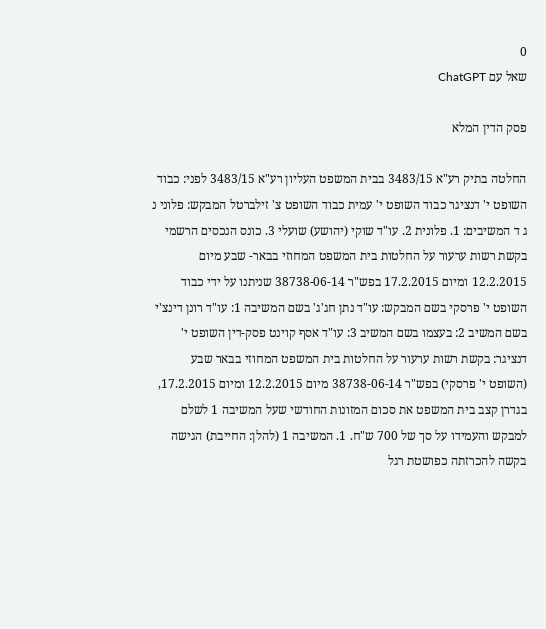0
שאל עם ChatGPT

פסק הדין המלא

החלטה בתיק רע"א 3483/15 בבית המשפט העליון רע"א 3483/15 לפני: כבוד השופט י' דנציגר כבוד השופט י' עמית כבוד השופט צ' זילברטל המבקש: פלוני נ ג ד המשיבים: 1. פלונית 2. עו"ד שוקי (יהושע) שועלי 3. כונס הנכסים הרשמי בקשת רשות ערעור על החלטות בית המשפט המחוזי בבאר- שבע מיום 12.2.2015 ומיום 17.2.2015 בפש"ר 38738-06-14 שניתנו על ידי כבוד השופט י' פרסקי בשם המבקש: עו"ד נתן חג'ג' בשם המשיבה 1: עו"ד רונן דינצ'י בשם המשיב 2: בעצמו בשם המשיב 3: עו"ד אסף קוינט פסק-דין השופט י' דנציגר: בקשת רשות ערעור על החלטות בית המשפט המחוזי בבאר שבע (השופט י' פרסקי) בפש"ר 38738-06-14 מיום 12.2.2015 ומיום 17.2.2015, בגדרן קצב בית המשפט את סכום המזונות החודשי שעל המשיבה 1 לשלם למבקש והעמידו על סך של 700 ש"ח. 1. המשיבה 1 (להלן: החייבת) הגישה בקשה להכרזתה כפושטת רגל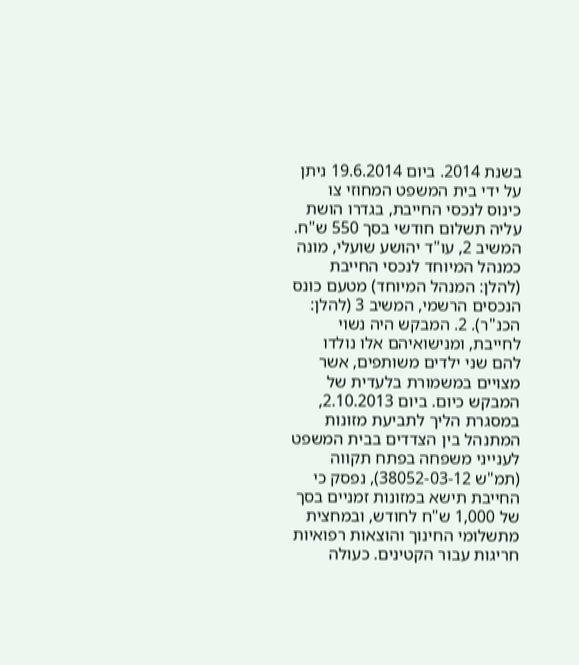בשנת 2014. ביום 19.6.2014 ניתן על ידי בית המשפט המחוזי צו כינוס לנכסי החייבת, בגדרו הושת עליה תשלום חודשי בסך 550 ש"ח. המשיב 2, עו"ד יהושע שועלי, מונה כמנהל המיוחד לנכסי החייבת (להלן: המנהל המיוחד) מטעם כונס הנכסים הרשמי, המשיב 3 (להלן: הכנ"ר). 2. המבקש היה נשוי לחייבת, ומנישואיהם אלו נולדו להם שני ילדים משותפים, אשר מצויים במשמורת בלעדית של המבקש כיום. ביום 2.10.2013, במסגרת הליך לתביעת מזונות המתנהל בין הצדדים בבית המשפט לענייני משפחה בפתח תקווה (תמ"ש 38052-03-12), נפסק כי החייבת תישא במזונות זמניים בסך של 1,000 ש"ח לחודש, ובמחצית מתשלומי החינוך והוצאות רפואיות חריגות עבור הקטינים. כעולה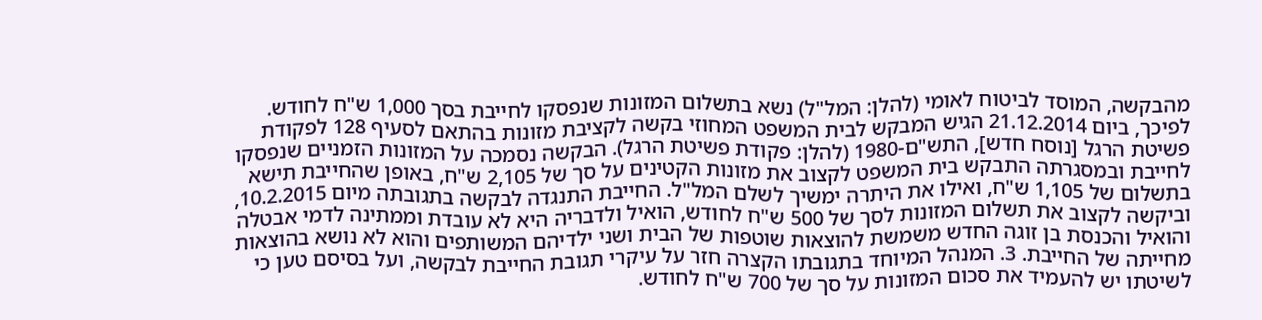מהבקשה, המוסד לביטוח לאומי (להלן: המל"ל) נשא בתשלום המזונות שנפסקו לחייבת בסך 1,000 ש"ח לחודש. לפיכך, ביום 21.12.2014 הגיש המבקש לבית המשפט המחוזי בקשה לקציבת מזונות בהתאם לסעיף 128 לפקודת פשיטת הרגל [נוסח חדש], התש"ם-1980 (להלן: פקודת פשיטת הרגל). הבקשה נסמכה על המזונות הזמניים שנפסקו לחייבת ובמסגרתה התבקש בית המשפט לקצוב את מזונות הקטינים על סך של 2,105 ש"ח, באופן שהחייבת תישא בתשלום של 1,105 ש"ח, ואילו את היתרה ימשיך לשלם המל"ל. החייבת התנגדה לבקשה בתגובתה מיום 10.2.2015, וביקשה לקצוב את תשלום המזונות לסך של 500 ש"ח לחודש, הואיל ולדבריה היא לא עובדת וממתינה לדמי אבטלה והואיל והכנסת בן זוגה החדש משמשת להוצאות שוטפות של הבית ושני ילדיהם המשותפים והוא לא נושא בהוצאות מחייתה של החייבת. 3. המנהל המיוחד בתגובתו הקצרה חזר על עיקרי תגובת החייבת לבקשה, ועל בסיסם טען כי לשיטתו יש להעמיד את סכום המזונות על סך של 700 ש"ח לחודש.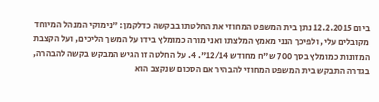ביום 12.2.2015 נתן בית המשפט המחוזי את החלטתו בבקשה כדלקמן: "נימוקי המנהל המיוחד מקובלים עלי, ולפיכך הנני מאמץ המלצתו ואני מורה כמומלץ בידו על המשך הליכים, ועל הקצבת המזונות כמומלץ בסך 700 ש"ח מחודש 12/14". 4. על החלטה זו הגיש המבקש בקשה להבהרה, בגדרה התבקש בית המשפט המחוזי להבהיר אם הסכום שנקצב הוא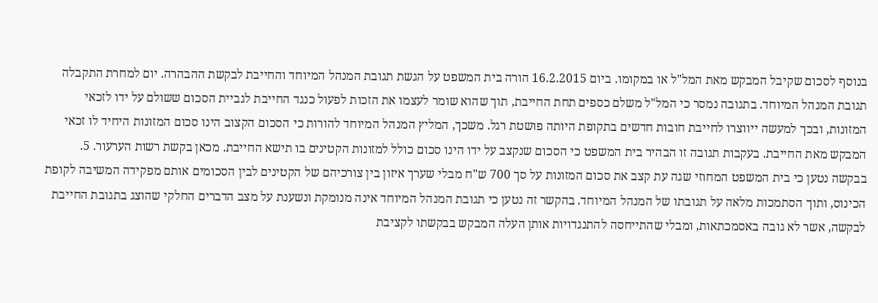בנוסף לסכום שקיבל המבקש מאת המל"ל או במקומו. ביום 16.2.2015 הורה בית המשפט על הגשת תגובת המנהל המיוחד והחייבת לבקשת ההבהרה. יום למחרת התקבלה תגובת המנהל המיוחד. בתגובה נמסר כי המל"ל משלם כספים תחת החייבת, תוך שהוא שומר לעצמו את הזכות לפעול כנגד החייבת לגביית הסכום ששולם על ידו לזכאי המזונות, ובכך למעשה ייווצרו לחייבת חובות חדשים בתקופת היותה פושטת רגל. משכך, המליץ המנהל המיוחד להורות כי הסכום הקצוב הינו סכום המזונות היחיד לו זכאי המבקש מאת החייבת. בעקבות תגובה זו הבהיר בית המשפט כי הסכום שנקצב על ידו הינו סכום כולל למזונות הקטינים בו תישא החייבת. מכאן בקשת רשות הערעור. 5. בבקשה נטען כי בית המשפט המחוזי שגה עת קצב את סכום המזונות על סך 700 ש"ח מבלי שערך איזון בין צורכיהם של הקטינים לבין הסכומים אותם מפקידה המשיבה לקופת הכינוס, ותוך הסתמכות מלאה על תגובתו של המנהל המיוחד. בהקשר זה נטען כי תגובת המנהל המיוחד אינה מנומקת ונשענת על מצב הדברים החלקי שהוצג בתגובת החייבת לבקשה, אשר לא גובה באסמכתאות, ומבלי שהתייחסה להתנגדויות אותן העלה המבקש בבקשתו לקציבת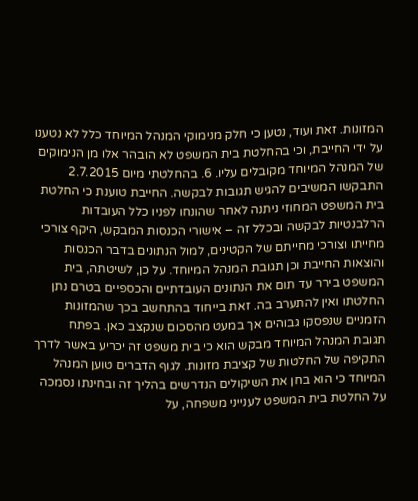המזונות. זאת ועוד, נטען כי חלק מנימוקי המנהל המיוחד כלל לא נטענו על ידי החייבת, וכי בהחלטת בית המשפט לא הובהר אלו מן הנימוקים של המנהל המיוחד מקובלים עליו. 6. בהחלטתי מיום 2.7.2015 התבקשו המשיבים להגיש תגובות לבקשה. החייבת טוענת כי החלטת בית המשפט המחוזי ניתנה לאחר שהונחו לפניו כלל העובדות הרלבנטיות לבקשה ובכלל זה – אישורי הכנסות המבקש, היקף צורכי מחייתו וצורכי מחייתם של הקטינים, למול הנתונים בדבר הכנסות והוצאות החייבת וכן תגובת המנהל המיוחד. על כן, לשיטתה, בית המשפט בירר עד תום את הנתונים העובדתיים והכספיים בטרם נתן החלטתו ואין להתערב בה. זאת בייחוד בהתחשב בכך שהמזונות הזמניים שנפסקו גבוהים אך במעט מהסכום שנקצב כאן. בפתח תגובת המנהל המיוחד מבקש הוא כי בית משפט זה יכריע באשר לדרך התקיפה של החלטות של קציבת מזונות. לגוף הדברים טוען המנהל המיוחד כי הוא בחן את השיקולים הנדרשים בהליך זה ובחינתו נסמכה על החלטת בית המשפט לענייני משפחה, על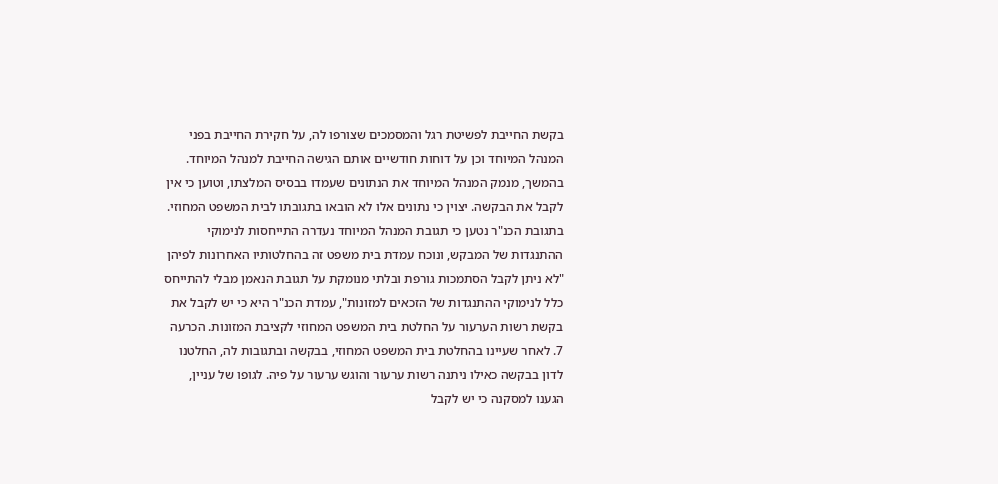בקשת החייבת לפשיטת רגל והמסמכים שצורפו לה, על חקירת החייבת בפני המנהל המיוחד וכן על דוחות חודשיים אותם הגישה החייבת למנהל המיוחד. בהמשך, מנמק המנהל המיוחד את הנתונים שעמדו בבסיס המלצתו, וטוען כי אין לקבל את הבקשה. יצוין כי נתונים אלו לא הובאו בתגובתו לבית המשפט המחוזי. בתגובת הכנ"ר נטען כי תגובת המנהל המיוחד נעדרה התייחסות לנימוקי ההתנגדות של המבקש, ונוכח עמדת בית משפט זה בהחלטותיו האחרונות לפיהן "לא ניתן לקבל הסתמכות גורפת ובלתי מנומקת על תגובת הנאמן מבלי להתייחס כלל לנימוקי ההתנגדות של הזכאים למזונות", עמדת הכנ"ר היא כי יש לקבל את בקשת רשות הערעור על החלטת בית המשפט המחוזי לקציבת המזונות. הכרעה 7. לאחר שעיינו בהחלטת בית המשפט המחוזי, בבקשה ובתגובות לה, החלטנו לדון בבקשה כאילו ניתנה רשות ערעור והוגש ערעור על פיה. לגופו של עניין, הגענו למסקנה כי יש לקבל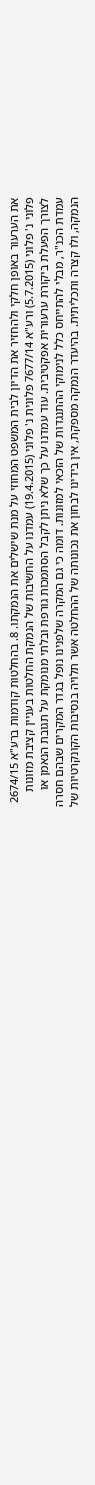את הערעור באופן חלקי ולהחזיר את הדיון לבית המשפט המחוזי על מנת שישלים את הנמקתו. 8. בהחלטות קודמות ברע"א 2674/15 פלוני נ' פלוני (5.7.2015) ורע"א 7677/14 פלונית נ' פלוני (19.4.2015) עמדנו על החשיבות של הנמקת החלטות בעניין קציבת מזונות לצורך הפעלת ביקורת ערעורית אפקטיבית. עוד עמדנו על כך שלא ניתן לקבל הסתמכות גורפת ובלתי מנומקת על תגובת הנאמן או עמדת הכנ"ר, מבלי להתייחס כלל לנימוקי ההתנגדות של הזכאי למזונות. דומה כי גם המקרה שלפנינו נופל בגדר המקרים שבהם חסרה הנמקה, ולו קצרה ותכליתית. בהיעדר הנמקה מספקת, אין בידינו לבחון את נכונותה של ההחלטה אשר תלויה בנסיבות הקונקרטיות של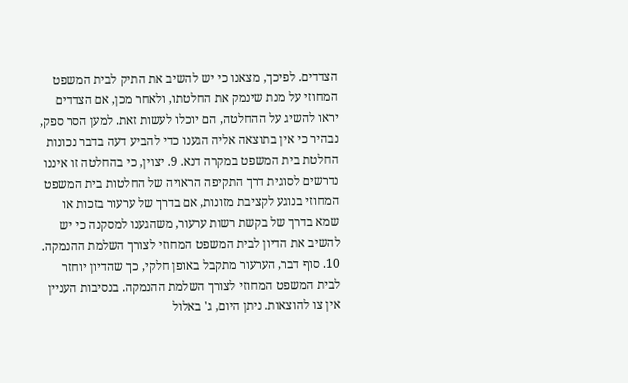הצדדים. לפיכך, מצאנו כי יש להשיב את התיק לבית המשפט המחוזי על מנת שינמק את החלטתו, ולאחר מכן, אם הצדדים יראו להשיג על ההחלטה, הם יוכלו לעשות זאת. למען הסר ספק, נבהיר כי אין בתוצאה אליה הגענו כדי להביע דעה בדבר נכונות החלטת בית המשפט במקרה דנא. 9. יצוין, כי בהחלטה זו איננו נדרשים לסוגית דרך התקיפה הראויה של החלטות בית המשפט המחוזי בנוגע לקציבת מזונות, אם בדרך של ערעור בזכות או שמא בדרך של בקשת רשות ערעור, משהגענו למסקנה כי יש להשיב את הדיון לבית המשפט המחוזי לצורך השלמת ההנמקה. 10. סוף דבר, הערעור מתקבל באופן חלקי, כך שהדיון יוחזר לבית המשפט המחוזי לצורך השלמת ההנמקה. בנסיבות העניין אין צו להוצאות. ניתן היום, ג' באלול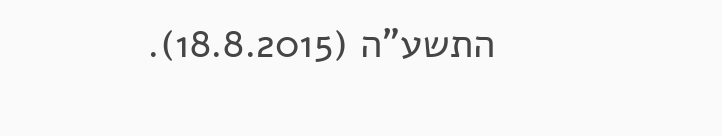התשע"ה (18.8.2015).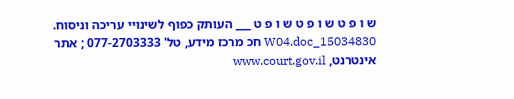ש ו פ ט ש ו פ ט ש ו פ ט ___ העותק כפוף לשינויי עריכה וניסוח. 15034830_W04.doc חכ מרכז מידע, טל' 077-2703333 ; אתר אינטרנט, www.court.gov.il